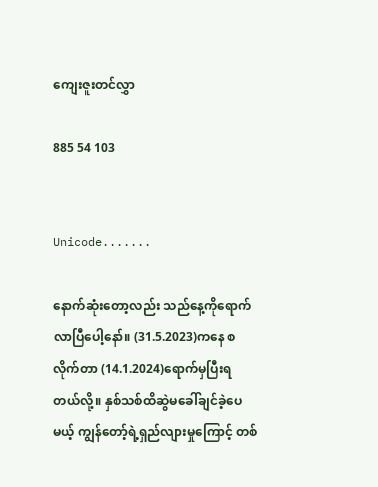ကျေးဇူးတင်လွှာ

885 54 103


Unicode.......

နောက်ဆုံးတော့လည်း သည်နေ့ကိုရောက်လာပြီပေါ့နော်။ (31.5.2023)ကနေ စလိုက်တာ (14.1.2024)ရောက်မှပြီးရတယ်လို့။ နှစ်သစ်ထိဆွဲမခေါ်ချင်ခဲ့ပေမယ့် ကျွန်တော့်ရဲ့ရှည်လျားမှုကြောင့် တစ်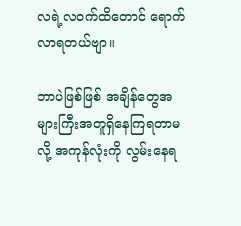လရဲ့လဝက်ထိတောင် ရောက်လာရတယ်ဗျာ။

ဘာပဲဖြစ်ဖြစ် အချိန်တွေအများကြီးအတူရှိနေကြရတာမလို့ အကုန်လုံးကို လွမ်းနေရ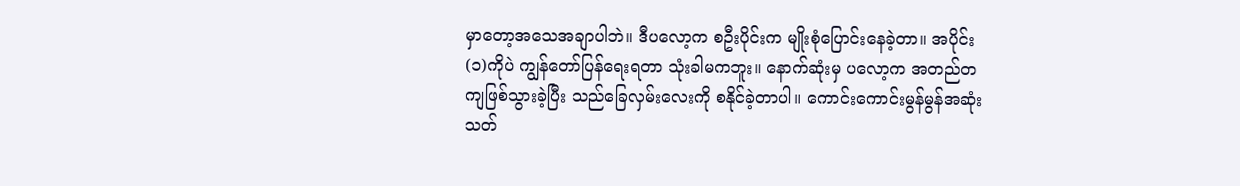မှာတော့အသေအချာပါဘဲ။ ဒီပလော့က စဦးပိုင်းက မျိုးစုံပြောင်းနေခဲ့တာ။ အပိုင်း(၁)ကိုပဲ ကျွန်တော်ပြန်ရေးရတာ သုံးခါမကဘူး။ နောက်ဆုံးမှ ပလော့က အတည်တကျဖြစ်သွားခဲ့ပြီး သည်ခြေလှမ်းလေးကို စနိုင်ခဲ့တာပါ။ ကောင်းကောင်းမွန်မွန်အဆုံးသတ်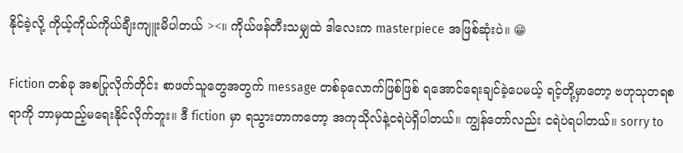နိုင်ခဲ့လို့ ကိုယ့်ကိုယ်ကိုယ်ချီးကျူးမိပါတယ် ><။ ကိုယ်ဖန်တီးသမျှထဲ ဒါလေးက masterpiece အဖြစ်ဆုံးပဲ။ 😁

Fiction တစ်ခု အစပြုလိုက်တိုင်း စာဖတ်သူတွေအတွက် message တစ်ခုလောက်ဖြစ်ဖြစ် ရအောင်ရေးချင်ခဲ့ပေမယ့် ရင့်တို့မှာတော့ ဗဟုသုတရစရာကို ဘာမှထည့်မရေးနိုင်လိုက်ဘူး။ ဒီ fiction မှာ ရသွားတာကတော့ အကုသိုလ်နဲ့ငရဲပဲရှိပါတယ်။ ကျွန်တော်လည်း ငရဲပဲရပါတယ်။ sorry to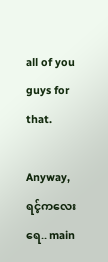all of you guys for that.

Anyway, ရင့်ကလေးရေ.. main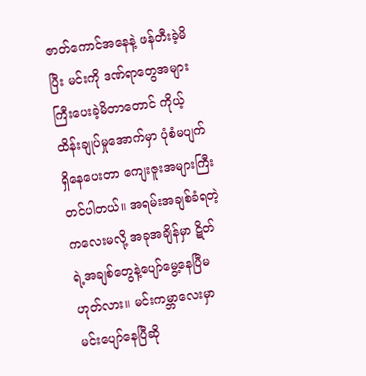ဇာတ်ကောင်အနေနဲ့ ဖန်တီးခဲ့မိပြီး မင်းကို ဒဏ်ရာတွေအများကြီးပေးခဲ့မိတာတောင် ကိုယ့်ထိန်းချုပ်မှုအောက်မှာ ပုံစံမပျက်ရှိနေပေးတာ ကျေးဇူးအများကြီးတင်ပါတယ်။ အရမ်းအချစ်ခံရတဲ့ကလေးမလို့ အခုအချိန်မှာ ဋိတ်ရဲ့အချစ်တွေနဲ့ပျော်မွေ့နေပြီမဟုတ်လား။ မင်းကမ္ဘာလေးမှာ မင်းပျော်နေပြီဆို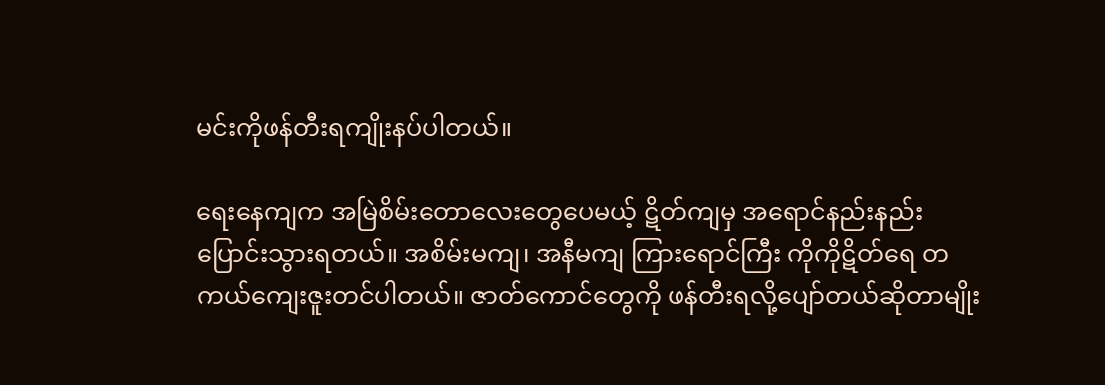မင်းကိုဖန်တီးရကျိုးနပ်ပါတယ်။

ရေးနေကျက အမြဲစိမ်းတောလေး‌တွေပေမယ့် ဋိတ်ကျမှ အရောင်နည်းနည်းပြောင်းသွားရတယ်။ အစိမ်းမကျ၊ အနီမကျ ကြားရောင်ကြီး ကိုကိုဋိတ်ရေ တကယ်ကျေးဇူးတင်ပါတယ်။ ဇာတ်ကောင်တွေကို ဖန်တီးရလို့ပျော်တယ်ဆိုတာမျိုး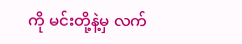ကို မင်းတို့နဲ့မှ လက်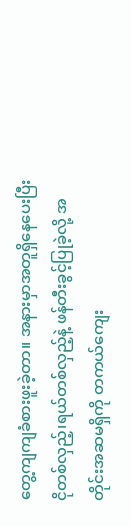တွေ့ကျကျခံစားဖူးခဲ့တာ။ အနားမှာအတူရှိနေပေးပြီး ငိုတစ်လှည့်၊ရယ်တစ်လှည့်နဲ့ ဖန်တီးခွင့်ပြုခဲ့လို့ အတိုင်းအဆမရှိကို တကယ်ကျေး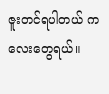ဇူးတင်ရပါတယ် ကလေးတွေရယ်။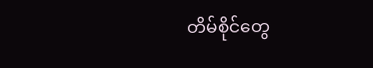တိမ်စိုင်တွေ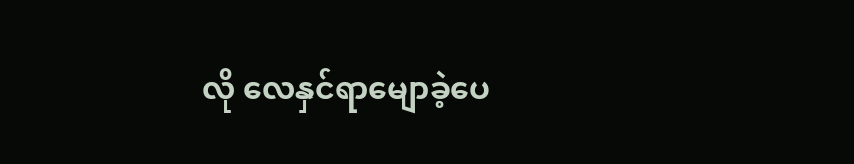လို လေနှင်ရာမျောခဲ့ပေ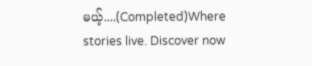မယ့်....(Completed)Where stories live. Discover now